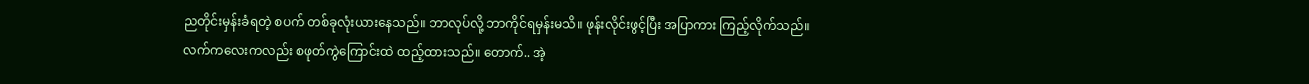ညတိုင်းမှန်းခံရတဲ့ စပက် တစ်ခုလုံးယားနေသည်။ ဘာလုပ်လို့ ဘာကိုင်ရမှန်းမသိ။ ဖုန်းလိုင်းဖွင့်ပြီး အပြာကား ကြည့်လိုက်သည်။ လက်ကလေးကလည်း စဖုတ်ကွဲကြောင်းထဲ ထည့်ထားသည်။ တောက်.. အဲ့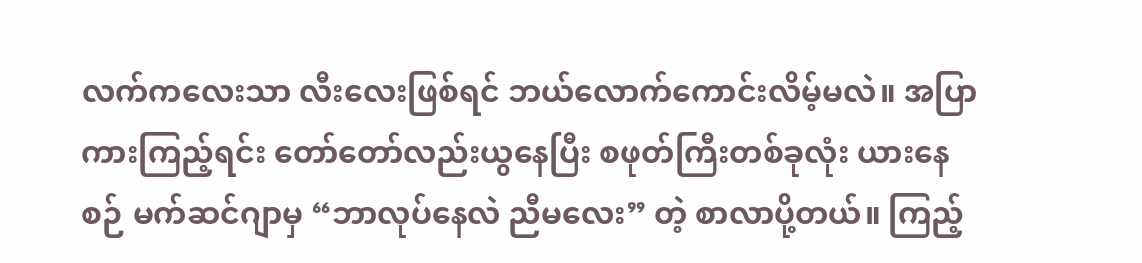လက်ကလေးသာ လီးလေးဖြစ်ရင် ဘယ်လောက်ကောင်းလိမ့်မလဲ။ အပြာကားကြည့်ရင်း တော်တော်လည်းယွနေပြီး စဖုတ်ကြီးတစ်ခုလုံး ယားနေစဉ် မက်ဆင်ဂျာမှ “ဘာလုပ်နေလဲ ညီမလေး” တဲ့ စာလာပို့တယ်။ ကြည့်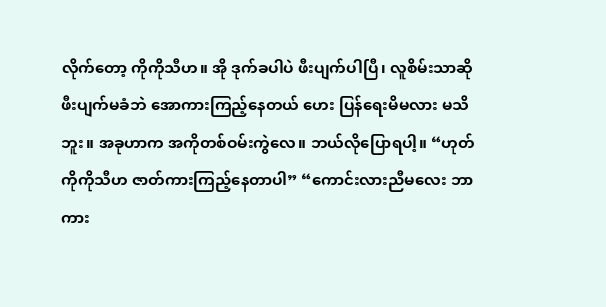လိုက်တော့ ကိုကိုသီဟ။ အို ဒုက်ခပါပဲ ဖီးပျက်ပါပြီ၊ လူစိမ်းသာဆို ဖီးပျက်မခံဘဲ အောကားကြည့်နေတယ် ဟေး ပြန်ရေးမိမလား မသိဘူး။ အခုဟာက အကိုတစ်ဝမ်းကွဲလေ။ ဘယ်လိုပြောရပါ့။ “ဟုတ် ကိုကိုသီဟ ဇာတ်ကားကြည့်နေတာပါ” “ကောင်းလားညီမလေး ဘာကား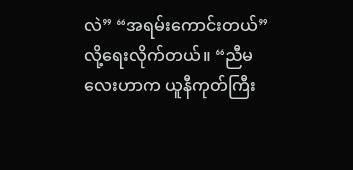လဲ” “အရမ်းကောင်းတယ်” လို့ရေးလိုက်တယ်။ “ညီမလေးဟာက ယူနီကုတ်ကြီး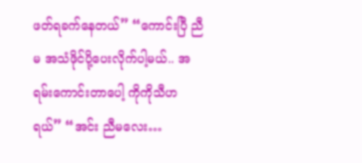ဖတ်ရခက်နေတယ်” “ကောင်းပြီ ညီမ အသံဖိုင်ပို့ပေးလိုက်ပါ့မယ်.. အရမ်းကောင်းတာပေါ့ ကိုကိုသီဟရယ်” “အင်း ညီမလေး…